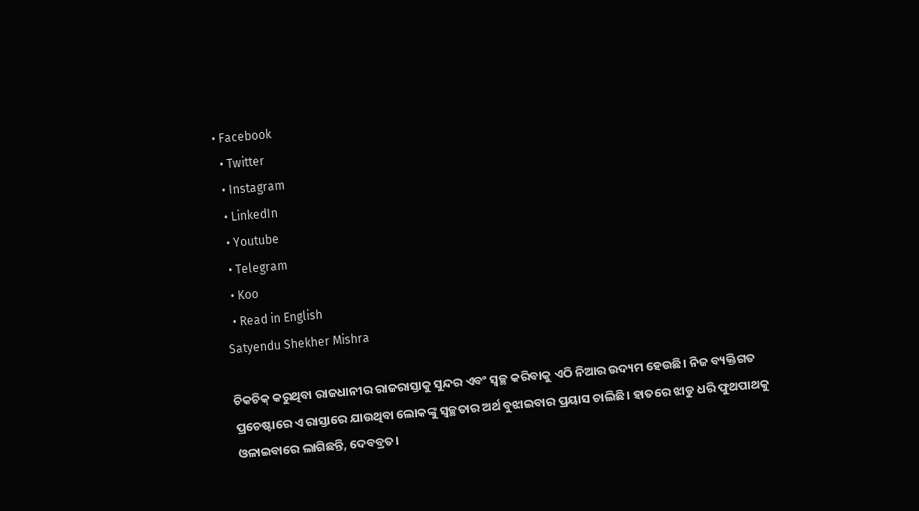• Facebook
  • Twitter
  • Instagram
  • LinkedIn
  • Youtube
  • Telegram
  • Koo
  • Read in English
Satyendu Shekher Mishra

ଚିକଚିକ୍ କରୁଥିବା ରାଜଧାନୀର ରାଜରାସ୍ତାକୁ ସୁନ୍ଦର ଏବଂ ସ୍ବଚ୍ଛ କରିବାକୁ ଏଠି ନିଆର ଉଦ୍ୟମ ହେଉଛି। ନିଜ ବ୍ୟକ୍ତିଗତ ପ୍ରଚେଷ୍ଟାରେ ଏ ରାସ୍ତାରେ ଯାଉଥିବା ଲୋକଙ୍କୁ ସ୍ବଚ୍ଛତାର ଅର୍ଥ ବୁଝାଇବାର ପ୍ରୟାସ ଚାଲିଛି। ହାତରେ ଝାଡୁ ଧରି ଫୁଥପାଥକୁ ଓଳାଇବାରେ ଲାଗିଛନ୍ତି, ଦେବବ୍ରତ।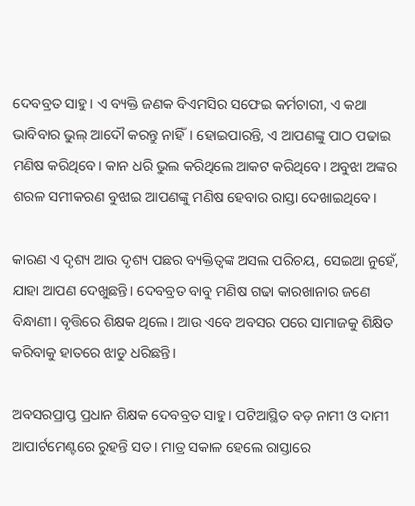ଦେବବ୍ରତ ସାହୁ। ଏ ବ୍ୟକ୍ତି ଜଣକ ବିଏମସିର ସଫେଇ କର୍ମଚାରୀ, ଏ କଥା ଭାବିବାର ଭୁଲ୍ ଆଦୌ କରନ୍ତୁ ନାହିଁ। ହୋଇପାରନ୍ତି, ଏ ଆପଣଙ୍କୁ ପାଠ ପଢାଇ ମଣିଷ କରିଥିବେ। କାନ ଧରି ଭୁଲ କରିଥିଲେ ଆକଟ କରିଥିବେ। ଅବୁଝା ଅଙ୍କର ଶରଳ ସମୀକରଣ ବୁଝାଇ ଆପଣଙ୍କୁ ମଣିଷ ହେବାର ରାସ୍ତା ଦେଖାଇଥିବେ।

କାରଣ ଏ ଦୃଶ୍ୟ ଆଉ ଦୃଶ୍ୟ ପଛର ବ୍ୟକ୍ତିତ୍ବଙ୍କ ଅସଲ ପରିଚୟ, ସେଇଆ ନୁହେଁ, ଯାହା ଆପଣ ଦେଖୁଛନ୍ତି। ଦେବବ୍ରତ ବାବୁ ମଣିଷ ଗଢା କାରଖାନାର ଜଣେ ବିନ୍ଧାଣୀ। ବୃତ୍ତିରେ ଶିକ୍ଷକ ଥିଲେ। ଆଉ ଏବେ ଅବସର ପରେ ସାମାଜକୁ ଶିକ୍ଷିତ କରିବାକୁ ହାତରେ ଝାଡୁ ଧରିଛନ୍ତି।

ଅବସରପ୍ରାପ୍ତ ପ୍ରଧାନ ଶିକ୍ଷକ ଦେବବ୍ରତ ସାହୁ। ପଟିଆସ୍ଥିତ ବଡ଼ ନାମୀ ଓ ଦାମୀ ଆପାର୍ଟମେଣ୍ଟରେ ରୁହନ୍ତି ସତ। ମାତ୍ର ସକାଳ ହେଲେ ରାସ୍ତାରେ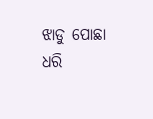ଝାଡୁ ପୋଛା ଧରି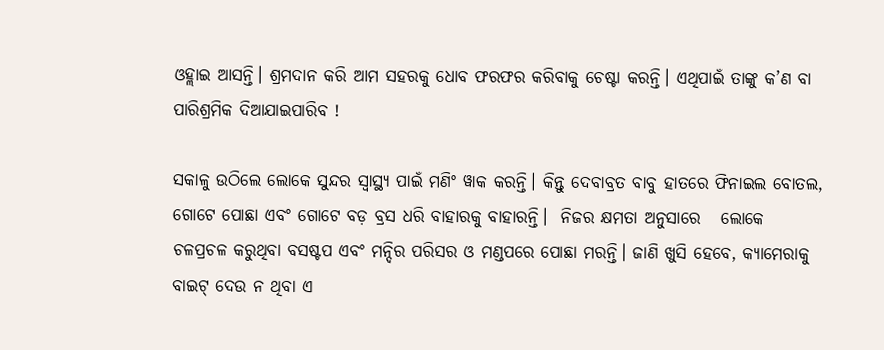ଓହ୍ଲାଇ ଆସନ୍ତି। ଶ୍ରମଦାନ କରି ଆମ ସହରକୁ ଧୋବ ଫରଫର କରିବାକୁ ଚେଷ୍ଟା କରନ୍ତି। ଏଥିପାଇଁ ତାଙ୍କୁ କ’ଣ ବା ପାରିଶ୍ରମିକ ଦିଆଯାଇପାରିବ !

ସକାଳୁ ଉଠିଲେ ଲୋକେ ସୁନ୍ଦର ସ୍ୱାସ୍ଥ୍ୟ ପାଇଁ ମଣିଂ ୱାକ କରନ୍ତି। କିନ୍ତୁ ଦେବାବ୍ରତ ବାବୁ ହାତରେ ଫିନାଇଲ ବୋତଲ, ଗୋଟେ ପୋଛା ଏବଂ ଗୋଟେ ବଡ଼ ବ୍ରସ ଧରି ବାହାରକୁ ବାହାରନ୍ତି।  ନିଜର କ୍ଷମତା ଅନୁସାରେ   ଲୋକେ ଚଳପ୍ରଚଳ କରୁଥିବା ବସଷ୍ଟପ ଏବଂ ମନ୍ଦିର ପରିସର ଓ ମଣ୍ଡପରେ ପୋଛା ମରନ୍ତି। ଜାଣି ଖୁସି ହେବେ, କ୍ୟାମେରାକୁ ବାଇଟ୍ ଦେଉ ନ ଥିବା ଏ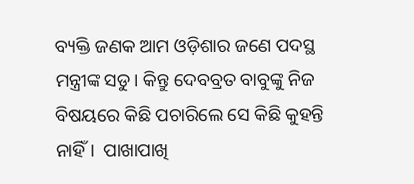ବ୍ୟକ୍ତି ଜଣକ ଆମ ଓଡ଼ିଶାର ଜଣେ ପଦସ୍ଥ ମନ୍ତ୍ରୀଙ୍କ ସଡୁ। କିନ୍ତୁ ଦେବବ୍ରତ ବାବୁଙ୍କୁ ନିଜ ବିଷୟରେ କିଛି ପଚାରିଲେ ସେ କିଛି କୁହନ୍ତି ନାହିଁ।  ପାଖାପାଖି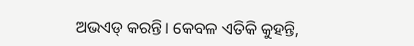ଅଭଏଡ୍ କରନ୍ତି। କେବଳ ଏତିକି କୁହନ୍ତି,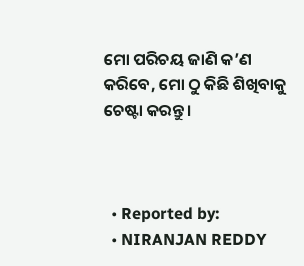ମୋ ପରିଚୟ ଜାଣି କ’ଣ କରିବେ, ମୋ ଠୁ କିଛି ଶିଖିବାକୁ ଚେଷ୍ଟା କରନ୍ତୁ।



  • Reported by:
  • NIRANJAN REDDY